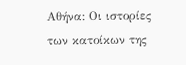Αθήνα: Οι ιστορίες των κατοίκων της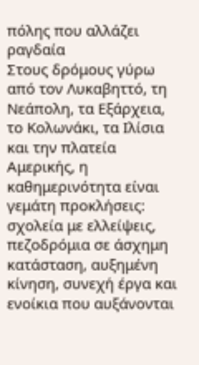πόλης που αλλάζει ραγδαία
Στους δρόμους γύρω από τον Λυκαβηττό, τη Νεάπολη, τα Εξάρχεια, το Κολωνάκι, τα Ιλίσια και την πλατεία Αμερικής, η καθημερινότητα είναι γεμάτη προκλήσεις: σχολεία με ελλείψεις, πεζοδρόμια σε άσχημη κατάσταση, αυξημένη κίνηση, συνεχή έργα και ενοίκια που αυξάνονται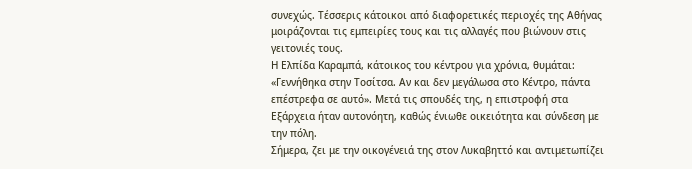συνεχώς. Τέσσερις κάτοικοι από διαφορετικές περιοχές της Αθήνας μοιράζονται τις εμπειρίες τους και τις αλλαγές που βιώνουν στις γειτονιές τους.
Η Ελπίδα Καραμπά, κάτοικος του κέντρου για χρόνια, θυμάται: «Γεννήθηκα στην Τοσίτσα. Αν και δεν μεγάλωσα στο Κέντρο, πάντα επέστρεφα σε αυτό». Μετά τις σπουδές της, η επιστροφή στα Εξάρχεια ήταν αυτονόητη, καθώς ένιωθε οικειότητα και σύνδεση με την πόλη.
Σήμερα, ζει με την οικογένειά της στον Λυκαβηττό και αντιμετωπίζει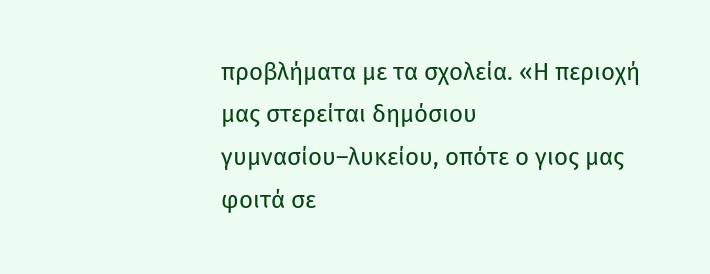προβλήματα με τα σχολεία. «Η περιοχή μας στερείται δημόσιου γυμνασίου–λυκείου, οπότε ο γιος μας φοιτά σε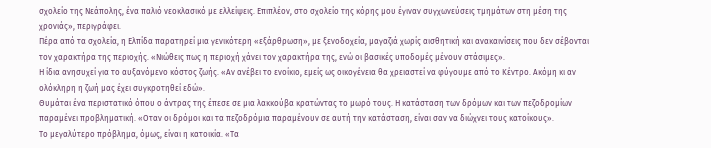σχολείο της Νεάπολης, ένα παλιό νεοκλασικό με ελλείψεις. Επιπλέον, στο σχολείο της κόρης μου έγιναν συγχωνεύσεις τμημάτων στη μέση της χρονιάς», περιγράφει.
Πέρα από τα σχολεία, η Ελπίδα παρατηρεί μια γενικότερη «εξάρθρωση», με ξενοδοχεία, μαγαζιά χωρίς αισθητική και ανακαινίσεις που δεν σέβονται τον χαρακτήρα της περιοχής. «Νιώθεις πως η περιοχή χάνει τον χαρακτήρα της, ενώ οι βασικές υποδομές μένουν στάσιμες».
Η ίδια ανησυχεί για το αυξανόμενο κόστος ζωής. «Αν ανέβει το ενοίκιο, εμείς ως οικογένεια θα χρειαστεί να φύγουμε από το Κέντρο. Ακόμη κι αν ολόκληρη η ζωή μας έχει συγκροτηθεί εδώ».
Θυμάται ένα περιστατικό όπου ο άντρας της έπεσε σε μια λακκούβα κρατώντας το μωρό τους. Η κατάσταση των δρόμων και των πεζοδρομίων παραμένει προβληματική. «Οταν οι δρόμοι και τα πεζοδρόμια παραμένουν σε αυτή την κατάσταση, είναι σαν να διώχνει τους κατοίκους».
Το μεγαλύτερο πρόβλημα, όμως, είναι η κατοικία. «Τα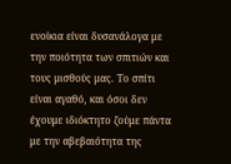ενοίκια είναι δυσανάλογα με την ποιότητα των σπιτιών και τους μισθούς μας. Το σπίτι είναι αγαθό, και όσοι δεν έχουμε ιδιόκτητο ζούμε πάντα με την αβεβαιότητα της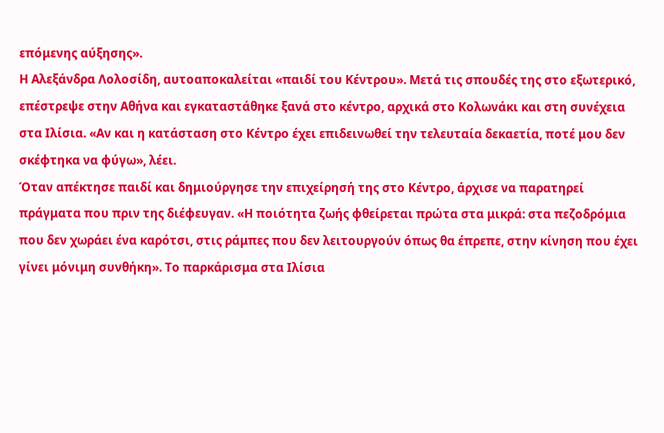επόμενης αύξησης».
Η Αλεξάνδρα Λολοσίδη, αυτοαποκαλείται «παιδί του Κέντρου». Μετά τις σπουδές της στο εξωτερικό, επέστρεψε στην Αθήνα και εγκαταστάθηκε ξανά στο κέντρο, αρχικά στο Κολωνάκι και στη συνέχεια στα Ιλίσια. «Αν και η κατάσταση στο Κέντρο έχει επιδεινωθεί την τελευταία δεκαετία, ποτέ μου δεν σκέφτηκα να φύγω», λέει.
Όταν απέκτησε παιδί και δημιούργησε την επιχείρησή της στο Κέντρο, άρχισε να παρατηρεί πράγματα που πριν της διέφευγαν. «Η ποιότητα ζωής φθείρεται πρώτα στα μικρά: στα πεζοδρόμια που δεν χωράει ένα καρότσι, στις ράμπες που δεν λειτουργούν όπως θα έπρεπε, στην κίνηση που έχει γίνει μόνιμη συνθήκη». Το παρκάρισμα στα Ιλίσια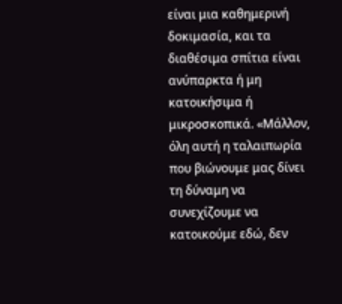είναι μια καθημερινή δοκιμασία, και τα διαθέσιμα σπίτια είναι ανύπαρκτα ή μη κατοικήσιμα ή μικροσκοπικά. «Μάλλον, όλη αυτή η ταλαιπωρία που βιώνουμε μας δίνει τη δύναμη να συνεχίζουμε να κατοικούμε εδώ, δεν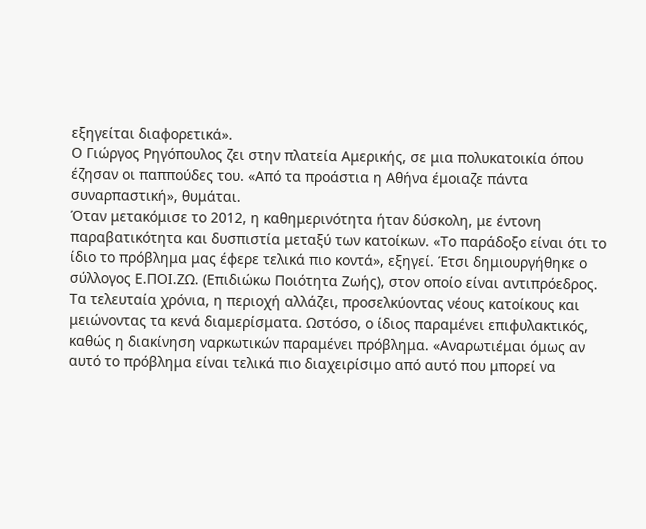εξηγείται διαφορετικά».
Ο Γιώργος Ρηγόπουλος ζει στην πλατεία Αμερικής, σε μια πολυκατοικία όπου έζησαν οι παππούδες του. «Από τα προάστια η Αθήνα έμοιαζε πάντα συναρπαστική», θυμάται.
Όταν μετακόμισε το 2012, η καθημερινότητα ήταν δύσκολη, με έντονη παραβατικότητα και δυσπιστία μεταξύ των κατοίκων. «Το παράδοξο είναι ότι το ίδιο το πρόβλημα μας έφερε τελικά πιο κοντά», εξηγεί. Έτσι δημιουργήθηκε ο σύλλογος Ε.ΠΟΙ.ΖΩ. (Επιδιώκω Ποιότητα Ζωής), στον οποίο είναι αντιπρόεδρος.
Τα τελευταία χρόνια, η περιοχή αλλάζει, προσελκύοντας νέους κατοίκους και μειώνοντας τα κενά διαμερίσματα. Ωστόσο, ο ίδιος παραμένει επιφυλακτικός, καθώς η διακίνηση ναρκωτικών παραμένει πρόβλημα. «Αναρωτιέμαι όμως αν αυτό το πρόβλημα είναι τελικά πιο διαχειρίσιμο από αυτό που μπορεί να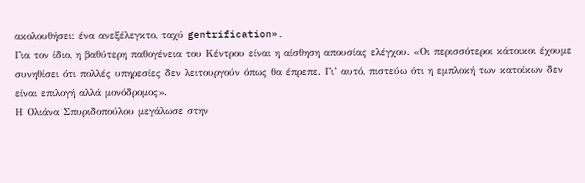ακολουθήσει: ένα ανεξέλεγκτο, ταχύ gentrification».
Για τον ίδιο, η βαθύτερη παθογένεια του Κέντρου είναι η αίσθηση απουσίας ελέγχου. «Οι περισσότεροι κάτοικοι έχουμε συνηθίσει ότι πολλές υπηρεσίες δεν λειτουργούν όπως θα έπρεπε. Γι’ αυτό, πιστεύω ότι η εμπλοκή των κατοίκων δεν είναι επιλογή αλλά μονόδρομος».
Η Ολιάνα Σπυριδοπούλου μεγάλωσε στην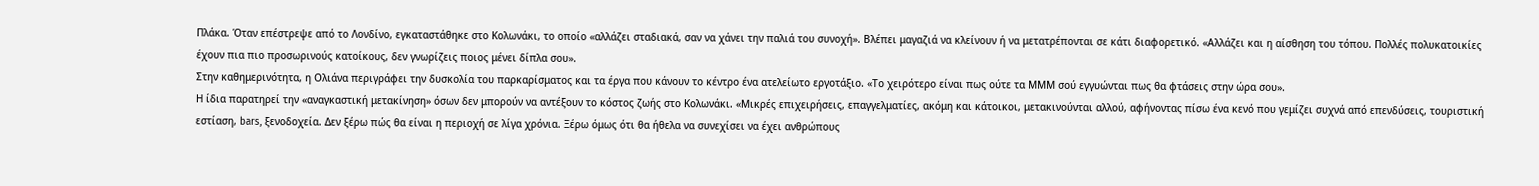Πλάκα. Όταν επέστρεψε από το Λονδίνο, εγκαταστάθηκε στο Κολωνάκι, το οποίο «αλλάζει σταδιακά, σαν να χάνει την παλιά του συνοχή». Βλέπει μαγαζιά να κλείνουν ή να μετατρέπονται σε κάτι διαφορετικό. «Αλλάζει και η αίσθηση του τόπου. Πολλές πολυκατοικίες έχουν πια πιο προσωρινούς κατοίκους, δεν γνωρίζεις ποιος μένει δίπλα σου».
Στην καθημερινότητα, η Ολιάνα περιγράφει την δυσκολία του παρκαρίσματος και τα έργα που κάνουν το κέντρο ένα ατελείωτο εργοτάξιο. «Το χειρότερο είναι πως ούτε τα ΜΜΜ σού εγγυώνται πως θα φτάσεις στην ώρα σου».
Η ίδια παρατηρεί την «αναγκαστική μετακίνηση» όσων δεν μπορούν να αντέξουν το κόστος ζωής στο Κολωνάκι. «Μικρές επιχειρήσεις, επαγγελματίες, ακόμη και κάτοικοι, μετακινούνται αλλού, αφήνοντας πίσω ένα κενό που γεμίζει συχνά από επενδύσεις, τουριστική εστίαση, bars, ξενοδοχεία. Δεν ξέρω πώς θα είναι η περιοχή σε λίγα χρόνια. Ξέρω όμως ότι θα ήθελα να συνεχίσει να έχει ανθρώπους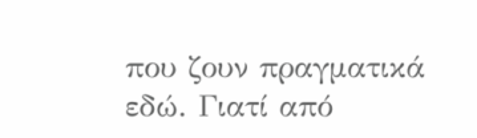που ζουν πραγματικά εδώ. Γιατί από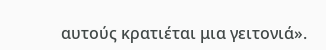αυτούς κρατιέται μια γειτονιά».